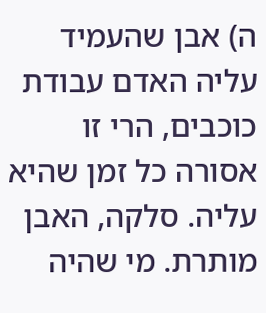ה) אבן שהעמיד עליה האדם עבודת כוכבים, הרי זו אסורה כל זמן שהיא עליה. סלקה, האבן מותרת. מי שהיה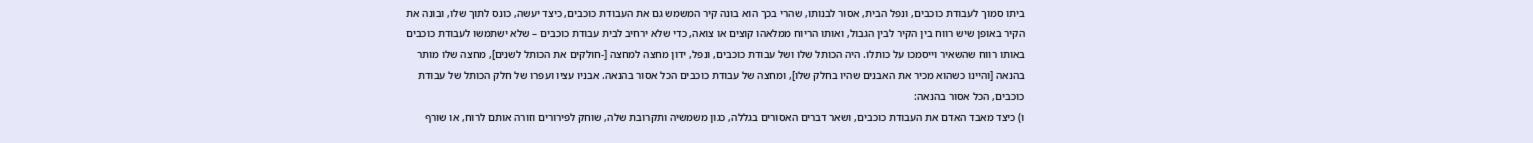ביתו סמוך לעבודת כוכבים, ונפל הבית, אסור לבנותו, שהרי בכך הוא בונה קיר המשמש גם את העבודת כוכבים, כיצד יעשה, כונס לתוך שלו, ובונה את הקיר באופן שיש רווח בין הקיר לבין הגבול, ואותו הריוח ממלאהו קוצים או צואה, כדי שלא ירחיב לבית עבודת כוכבים – שלא ישתמשו לעבודת כוכבים באותו רווח שהשאיר וייסמכו על כותלו. היה הכותל שלו ושל עבודת כוכבים, ונפל, ידון מחצה למחצה [-חולקים את הכותל לשנים], מחצה שלו מותר בהנאה [והיינו כשהוא מכיר את האבנים שהיו בחלק שלו], ומחצה של עבודת כוכבים הכל אסור בהנאה. אבניו עציו ועפרו של חלק הכותל של עבודת כוכבים, הכל אסור בהנאה:
ו) כיצד מאבד האדם את העבודת כוכבים, ושאר דברים האסורים בגללה, כגון משמשיה ותקרובת שלה, שוחק לפירורים וזורה אותם לרוח, או שורף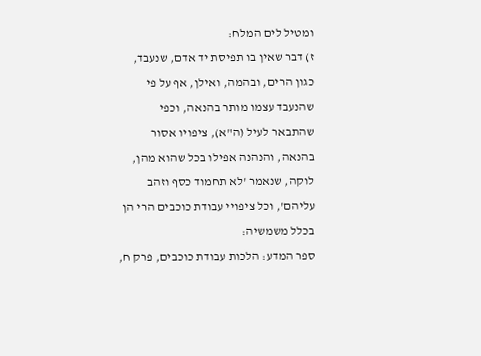ומטיל לים המלח:
ז) דבר שאין בו תפיסת יד אדם, שנעבד, כגון הרים, ובהמה, ואילן, אף על פי שהנעבד עצמו מותר בהנאה, וכפי שהתבאר לעיל (ה"א), ציפויו אסור בהנאה, והנהנה אפילו בכל שהוא מהן, לוקה, שנאמר 'לא תחמוד כסף וזהב עליהם', וכל ציפויי עבודת כוכבים הרי הן בכלל משמשיה:
ספר המדע: הלכות עבודת כוכבים, פרק ח,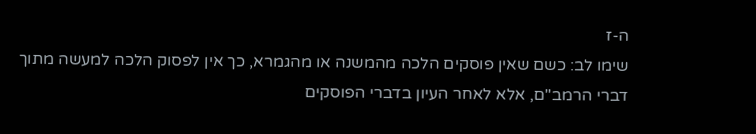ה-ז
שימו לב: כשם שאין פוסקים הלכה מהמשנה או מהגמרא, כך אין לפסוק הלכה למעשה מתוך דברי הרמב"ם, אלא לאחר העיון בדברי הפוסקים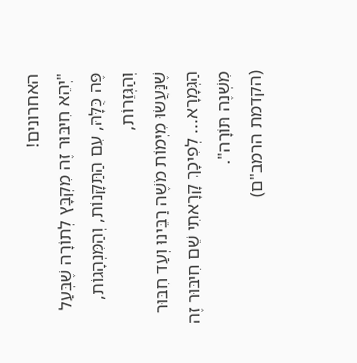האחרונים!
"יְהֵא חִיבּוּר זֶה מִקְבָּץ לְתוֹרָה שֶׁבְּעַל פֶּה כֻּלָּהּ, עִם הַתַּקָּנוֹת, וְהַמִּנְהָגוֹת, וְהַגְּזֵרוֹת,
שֶׁנַּעֲשׂוּ מִיְּמוֹת מֹשֶׁה רַבֵּינוּ וְעַד חִבּוּר הַגְּמָרָא... לְפִיכָךְ קָרָאתִי שֵׁם חִיבּוּר זֶה מִשְׁנֶה תּוֹרָה".
(הקדמת הרמב"ם)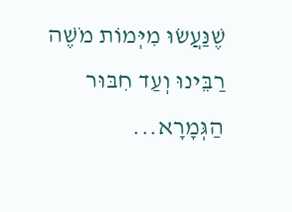שֶׁנַּעֲשׂוּ מִיְּמוֹת מֹשֶׁה רַבֵּינוּ וְעַד חִבּוּר הַגְּמָרָא...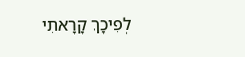לְפִיכָךְ קָרָאתִי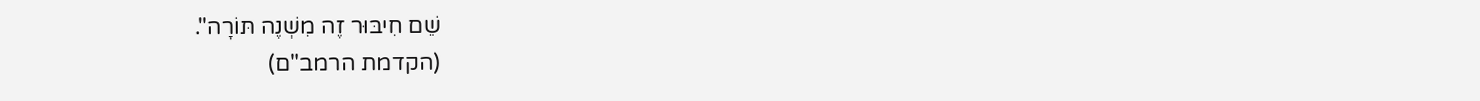שֵׁם חִיבּוּר זֶה מִשְׁנֶה תּוֹרָה".
(הקדמת הרמב"ם)